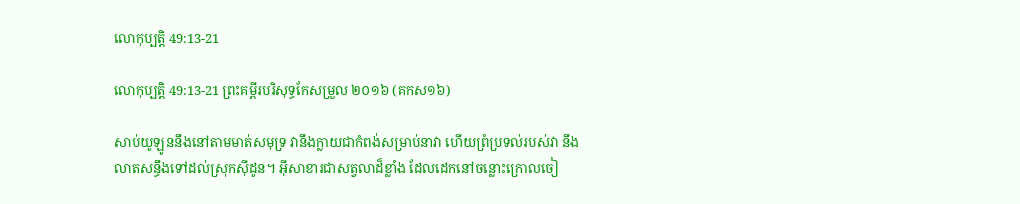លោកុប្បត្តិ 49:13-21

លោកុប្បត្តិ 49:13-21 ព្រះគម្ពីរបរិសុទ្ធកែសម្រួល ២០១៦ (គកស១៦)

សាប់‌យូ‌ឡូននឹងនៅតាមមាត់សមុទ្រ វានឹងក្លាយជាកំពង់សម្រាប់នាវា ហើយព្រំប្រទល់របស់វា នឹងលាតសន្ធឹងទៅដល់ស្រុកស៊ីដូន។ អ៊ីសា‌ខារជាសត្វលាដ៏ខ្លាំង ដែលដេកនៅចន្លោះក្រោលចៀ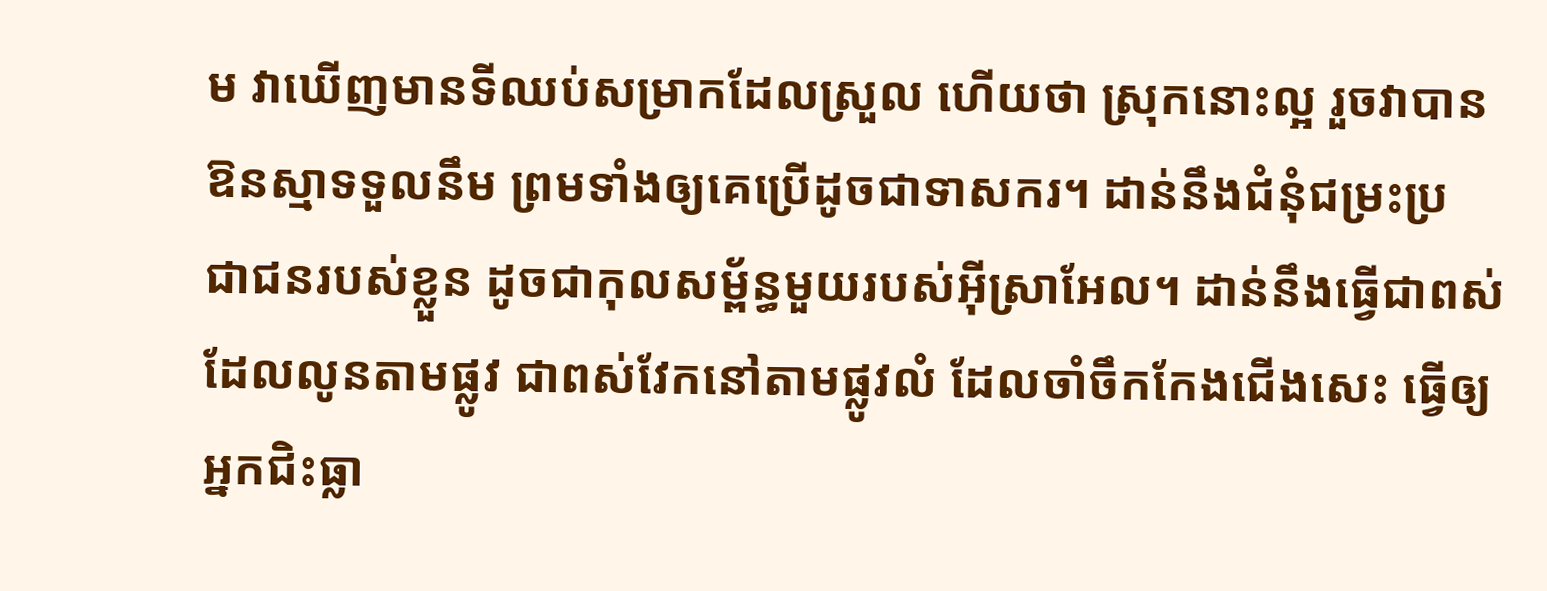ម វាឃើញមានទីឈប់សម្រាកដែលស្រួល ហើយថា ស្រុកនោះល្អ រួចវាបានឱនស្មាទទួលនឹម ព្រមទាំងឲ្យគេប្រើដូចជាទាសករ។ ដាន់នឹងជំនុំជម្រះប្រជា‌ជនរបស់ខ្លួន ដូចជាកុល‌សម្ព័ន្ធមួយរបស់អ៊ីស្រា‌អែល។ ដាន់នឹងធ្វើជាពស់ដែលលូនតាមផ្លូវ ជាពស់វែកនៅតាមផ្លូវលំ ដែលចាំចឹកកែងជើងសេះ ធ្វើឲ្យអ្នកជិះធ្លា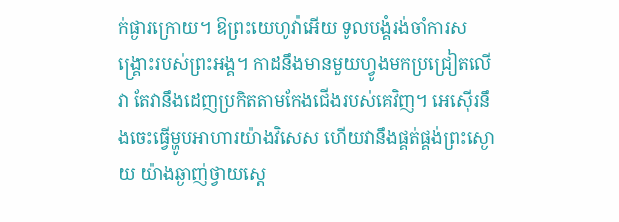ក់ផ្ងារក្រោយ។ ឱព្រះ‌យេហូវ៉ាអើយ ទូល‌បង្គំរង់‌ចាំការសង្គ្រោះរបស់ព្រះ‌អង្គ។ កាដនឹងមានមួយហ្វូងមកប្រជ្រៀតលើវា តែវានឹងដេញប្រកិតតាមកែងជើងរបស់គេវិញ។ អេស៊ើរនឹងចេះធ្វើម្ហូបអាហារយ៉ាងវិសេស ហើយវានឹងផ្គត់‌ផ្គង់ព្រះស្ងោយ យ៉ាងឆ្ងាញ់ថ្វាយស្តេ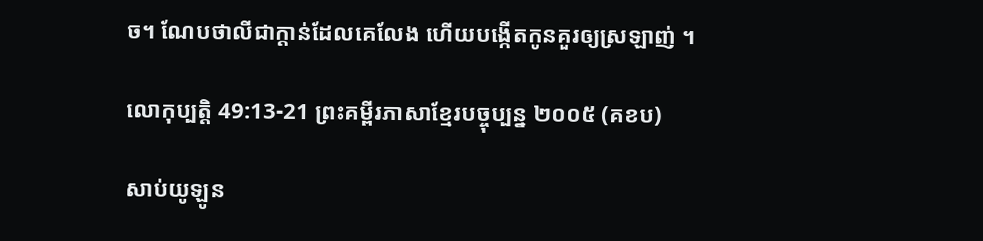ច។ ណែប‌ថា‌លីជាក្តាន់ដែលគេលែង ហើយបង្កើតកូនគួរឲ្យស្រឡាញ់ ។

លោកុប្បត្តិ 49:13-21 ព្រះគម្ពីរភាសាខ្មែរបច្ចុប្បន្ន ២០០៥ (គខប)

សាប់យូឡូន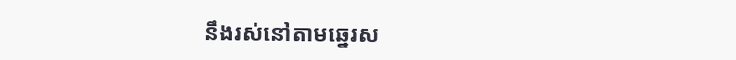នឹងរស់នៅតាមឆ្នេរស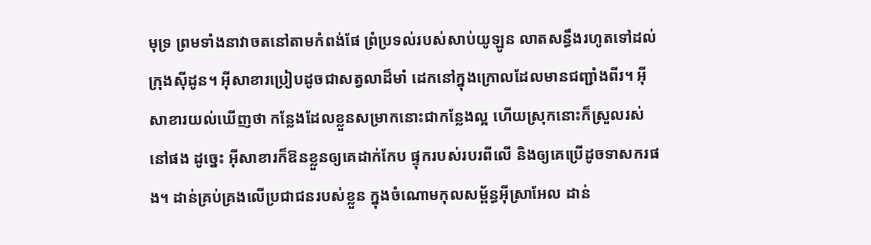មុទ្រ ព្រមទាំងនាវាចតនៅតាមកំពង់‌ផែ ព្រំ‌ប្រទល់របស់សាប់‌យូឡូន លាតសន្ធឹងរហូតទៅដល់ក្រុងស៊ីដូន។ អ៊ីសា‌ខារប្រៀបដូចជាសត្វលាដ៏មាំ ដេកនៅក្នុងក្រោលដែលមានជញ្ជាំងពីរ។ អ៊ីសា‌ខារយល់ឃើញថា កន្លែងដែលខ្លួនសម្រាកនោះជាកន្លែងល្អ ហើយស្រុកនោះក៏ស្រួលរស់នៅផង ដូច្នេះ អ៊ីសា‌ខារក៏ឱនខ្លួនឲ្យគេដាក់កែប ផ្ទុករបស់របរពីលើ និងឲ្យគេប្រើដូចទាសករផង។ ដាន់គ្រប់‌គ្រងលើប្រជា‌ជនរបស់ខ្លួន ក្នុងចំណោមកុល‌សម្ព័ន្ធអ៊ីស្រា‌អែល ដាន់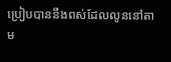ប្រៀបបាននឹងពស់ដែលលូននៅតាម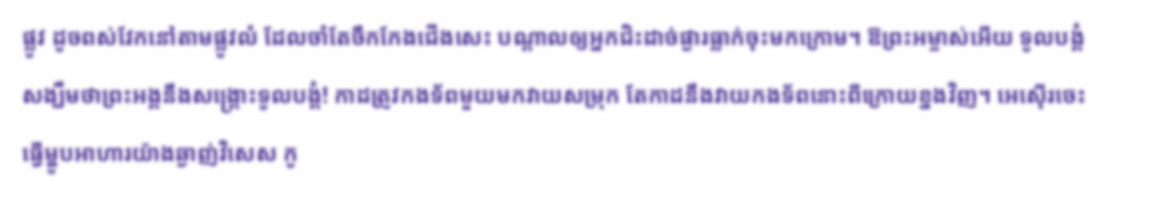ផ្លូវ ដូចពស់វែកនៅតាមផ្លូវលំ ដែលចាំតែចឹកកែងជើងសេះ បណ្ដាលឲ្យអ្នកជិះដាច់‌ផ្ងារធ្លាក់ចុះមកក្រោម។ ឱព្រះ‌អម្ចាស់អើយ ទូលបង្គំសង្ឃឹមថាព្រះអង្គនឹងសង្គ្រោះទូលបង្គំ! កាដត្រូវកង‌ទ័ពមួយមកវាយសម្រុក តែកាដនឹងវាយកង‌ទ័ពនោះពីក្រោយខ្នងវិញ។ អេ‌ស៊ើរចេះធ្វើម្ហូបអាហារយ៉ាងឆ្ងាញ់វិសេស កូ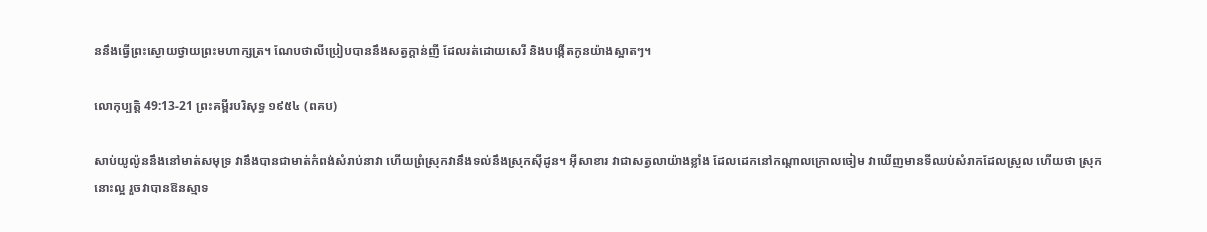ននឹងធ្វើព្រះ‌ស្ងោយថ្វាយព្រះ‌មហា‌ក្សត្រ។ ណែប‌ថាលីប្រៀបបាននឹងសត្វក្ដាន់ញី ដែលរត់ដោយសេរី និងបង្កើតកូនយ៉ាងស្អាតៗ។

លោកុប្បត្តិ 49:13-21 ព្រះគម្ពីរបរិសុទ្ធ ១៩៥៤ (ពគប)

សាប់‌យូល៉ូននឹងនៅមាត់សមុទ្រ វានឹងបានជាមាត់កំពង់សំរាប់នាវា ហើយព្រំស្រុកវានឹងទល់នឹងស្រុកស៊ីដូន។ អ៊ីសាខារ វាជាសត្វលាយ៉ាងខ្លាំង ដែលដេកនៅកណ្តាលក្រោលចៀម វាឃើញមានទីឈប់សំរាកដែលស្រួល ហើយថា ស្រុកនោះល្អ រួចវាបានឱនស្មាទ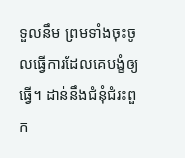ទួលនឹម ព្រមទាំងចុះចូលធ្វើការដែលគេបង្ខំឲ្យធ្វើ។ ដាន់នឹងជំនុំ‌ជំរះពួក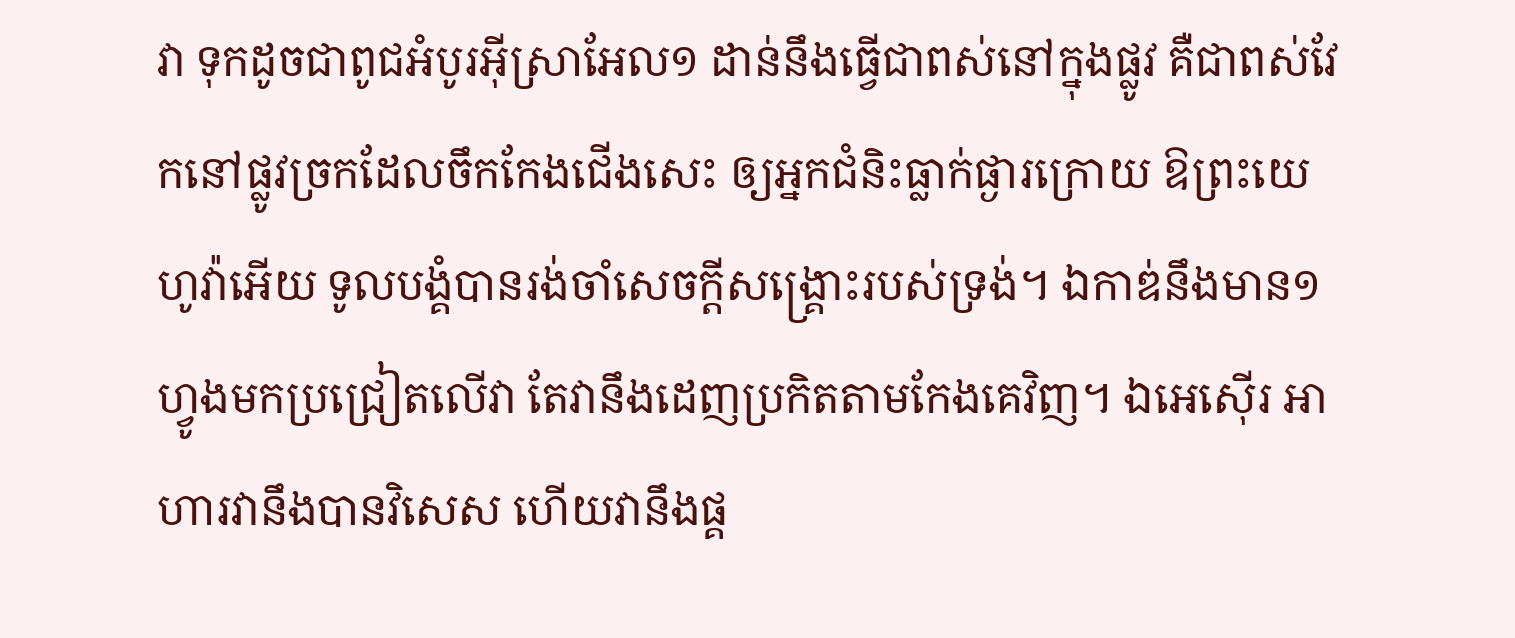វា ទុកដូចជាពូជអំបូរអ៊ីស្រាអែល១ ដាន់នឹងធ្វើជាពស់នៅក្នុងផ្លូវ គឺជាពស់‌វែកនៅផ្លូវច្រកដែលចឹកកែង‌ជើងសេះ ឲ្យអ្នកជំនិះធ្លាក់ផ្ងារក្រោយ ឱព្រះ‌យេហូវ៉ាអើយ ទូលបង្គំបានរង់‌ចាំសេចក្ដីសង្គ្រោះរបស់ទ្រង់។ ឯកាឌ់នឹងមាន១ហ្វូងមកប្រជ្រៀតលើវា តែវានឹងដេញប្រកិតតាមកែងគេវិញ។ ឯអេស៊ើរ អាហារវានឹងបានវិសេស ហើយវានឹងផ្គ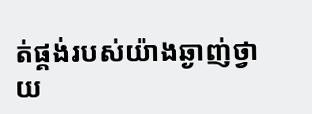ត់‌ផ្គង់របស់យ៉ាងឆ្ងាញ់ថ្វាយ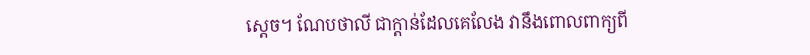ស្តេច។ ណែប‌ថាលី ជាក្តាន់ដែលគេលែង វានឹងពោលពាក្យពី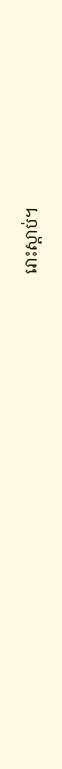រោះស្តាប់។